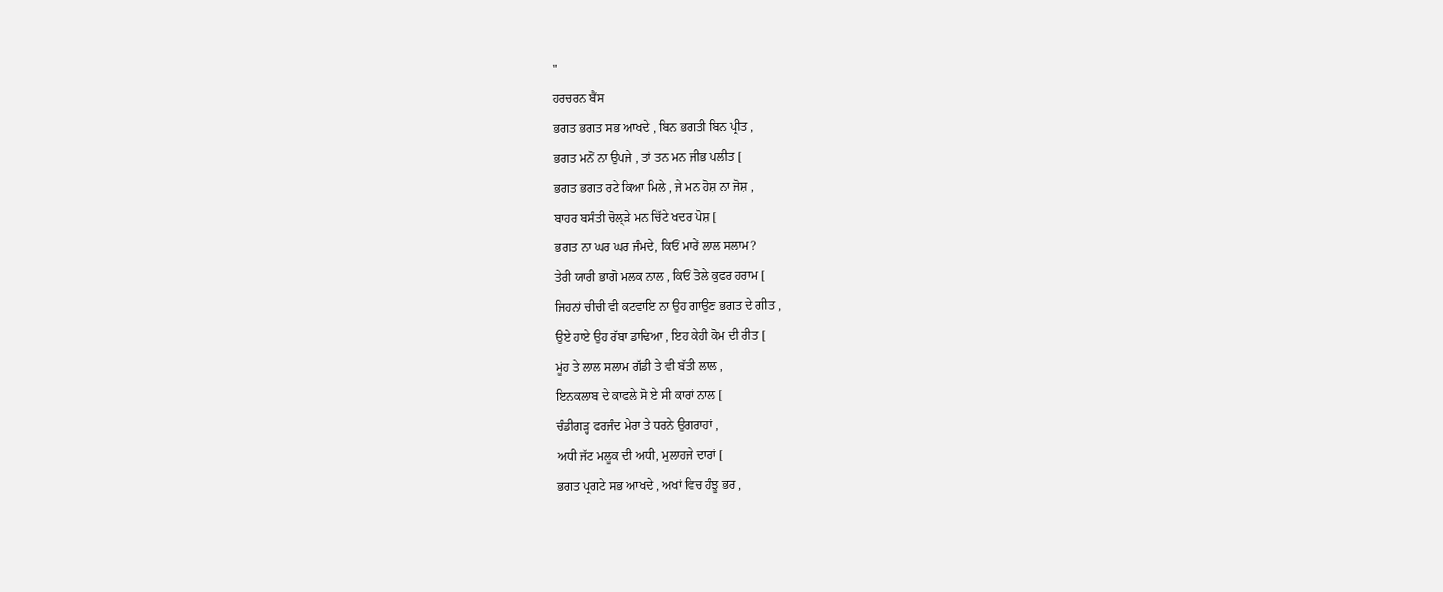"
ਹਰਚਰਨ ਬੈਂਸ
ਭਗਤ ਭਗਤ ਸਭ ਆਖਦੇ , ਬਿਨ ਭਗਤੀ ਬਿਨ ਪ੍ਰੀਤ ,
ਭਗਤ ਮਨੋਂ ਨਾ ਉਪਜੇ , ਤਾਂ ਤਨ ਮਨ ਜੀਭ ਪਲੀਤ [
ਭਗਤ ਭਗਤ ਰਟੇ ਕਿਆ ਮਿਲੇ , ਜੇ ਮਨ ਹੋਸ਼ ਨਾ ਜੋਸ਼ ,
ਬਾਹਰ ਬਸੰਤੀ ਚੋਲ੍ੜੇ ਮਨ ਚਿੱਟੇ ਖਦਰ ਪੋਸ਼ [
ਭਗਤ ਨਾ ਘਰ ਘਰ ਜੰਮਦੇ, ਕਿਓਂ ਮਾਰੇਂ ਲਾਲ ਸਲਾਮ?
ਤੇਰੀ ਯਾਰੀ ਭਾਗੋ ਮਲਕ ਨਾਲ , ਕਿਓਂ ਤੋਲੇ ਕੁਫਰ ਹਰਾਮ [
ਜਿਹਨਾਂ ਚੀਚੀ ਵੀ ਕਟਵਾਇ ਨਾ ਉਹ ਗਾਉਣ ਭਗਤ ਦੇ ਗੀਤ ,
ਉਏ ਹਾਏ ਉਹ ਰੱਬਾ ਡਾਢਿਆ , ਇਹ ਕੇਹੀ ਕੋਮ ਦੀ ਰੀਤ [
ਮੂਂਹ ਤੇ ਲਾਲ ਸਲਾਮ ਗੱਡੀ ਤੇ ਵੀ ਬੱਤੀ ਲਾਲ ,
ਇਨਕਲਾਬ ਦੇ ਕਾਫਲੇ ਸੋ ਏ ਸੀ ਕਾਰਾਂ ਨਾਲ [
ਚੰਡੀਗੜ੍ਹ ਫਰਜੰਦ ਮੇਰਾ ਤੇ ਧਰਨੇ ਉਗਰਾਹਾਂ ,
ਅਧੀ ਜੱਟ ਮਲੂਕ ਦੀ ਅਧੀ, ਮੁਲਾਹਜੇ ਦਾਰਾਂ [
ਭਗਤ ਪ੍ਰਗਟੇ ਸਭ ਆਖਦੇ , ਅਖਾਂ ਵਿਚ ਹੰਝੂ ਭਰ ,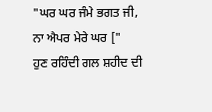"ਘਰ ਘਰ ਜੰਮੇ ਭਗਤ ਜੀ, ਨਾ ਐਪਰ ਮੇਰੇ ਘਰ ["
ਹੁਣ ਰਹਿੰਦੀ ਗਲ ਸ਼ਹੀਦ ਦੀ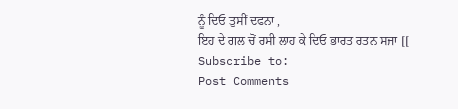ਨੂੰ ਦਿਓ ਤੁਸੀਂ ਦਫਨਾ ,
ਇਹ ਦੇ ਗਲ ਚੋਂ ਰਸੀ ਲਾਹ ਕੇ ਦਿਓ ਭਾਰਤ ਰਤਨ ਸਜਾ [[
Subscribe to:
Post Comments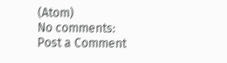(Atom)
No comments:
Post a Comment